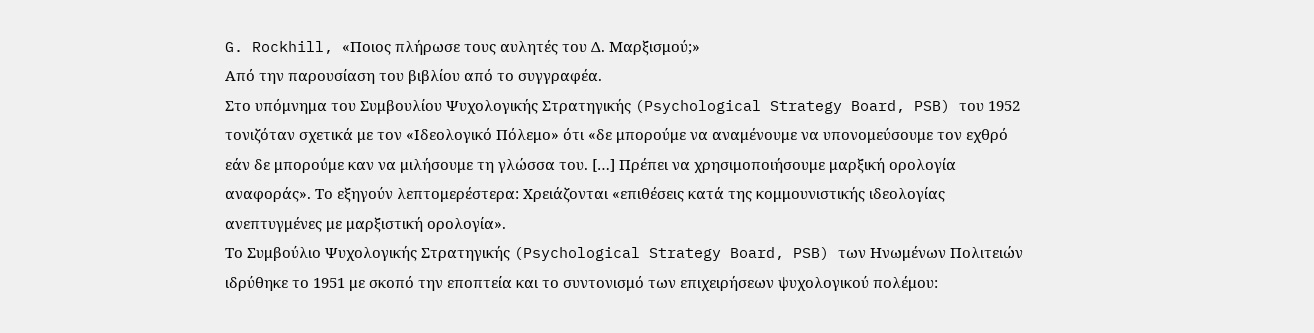G. Rockhill, «Ποιος πλήρωσε τους αυλητές του Δ. Μαρξισμού;»
Από την παρουσίαση του βιβλίου από το συγγραφέα.
Στο υπόμνημα του Συμβουλίου Ψυχολογικής Στρατηγικής (Psychological Strategy Board, PSB) του 1952 τονιζόταν σχετικά με τον «Ιδεολογικό Πόλεμο» ότι «δε μπορούμε να αναμένουμε να υπονομεύσουμε τον εχθρό εάν δε μπορούμε καν να μιλήσουμε τη γλώσσα του. […] Πρέπει να χρησιμοποιήσουμε μαρξική ορολογία αναφοράς». Το εξηγούν λεπτομερέστερα: Χρειάζονται «επιθέσεις κατά της κομμουνιστικής ιδεολογίας ανεπτυγμένες με μαρξιστική ορολογία».
Το Συμβούλιο Ψυχολογικής Στρατηγικής (Psychological Strategy Board, PSB) των Ηνωμένων Πολιτειών ιδρύθηκε το 1951 με σκοπό την εποπτεία και το συντονισμό των επιχειρήσεων ψυχολογικού πολέμου: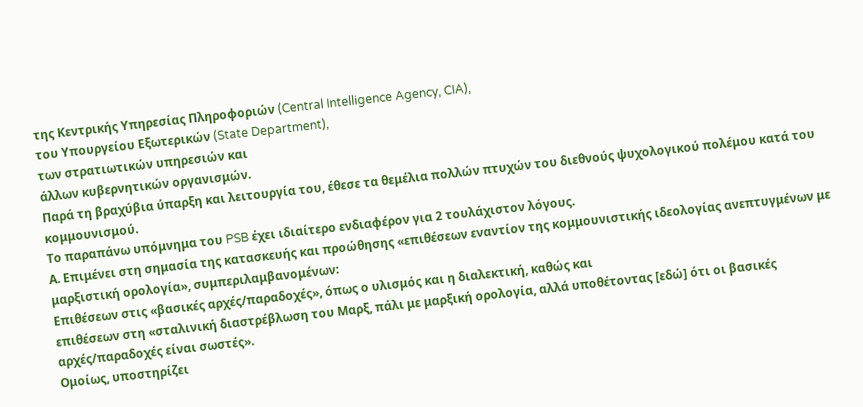της Κεντρικής Υπηρεσίας Πληροφοριών (Central Intelligence Agency, CIA),
του Υπουργείου Εξωτερικών (State Department),
των στρατιωτικών υπηρεσιών και
άλλων κυβερνητικών οργανισμών.
Παρά τη βραχύβια ύπαρξη και λειτουργία του, έθεσε τα θεμέλια πολλών πτυχών του διεθνούς ψυχολογικού πολέμου κατά του κομμουνισμού.
Το παραπάνω υπόμνημα του PSB έχει ιδιαίτερο ενδιαφέρον για 2 τουλάχιστον λόγους.
Α. Επιμένει στη σημασία της κατασκευής και προώθησης «επιθέσεων εναντίον της κομμουνιστικής ιδεολογίας ανεπτυγμένων με μαρξιστική ορολογία», συμπεριλαμβανομένων:
Επιθέσεων στις «βασικές αρχές/παραδοχές», όπως ο υλισμός και η διαλεκτική, καθώς και
επιθέσεων στη «σταλινική διαστρέβλωση του Μαρξ, πάλι με μαρξική ορολογία, αλλά υποθέτοντας [εδώ] ότι οι βασικές αρχές/παραδοχές είναι σωστές».
Ομοίως, υποστηρίζει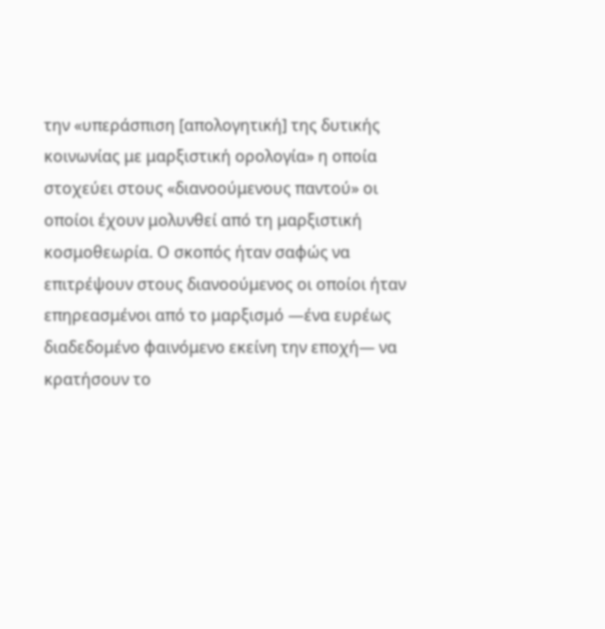την «υπεράσπιση [απολογητική] της δυτικής κοινωνίας με μαρξιστική ορολογία» η οποία στοχεύει στους «διανοούμενους παντού» οι οποίοι έχουν μολυνθεί από τη μαρξιστική κοσμοθεωρία. Ο σκοπός ήταν σαφώς να επιτρέψουν στους διανοούμενος οι οποίοι ήταν επηρεασμένοι από το μαρξισμό —ένα ευρέως διαδεδομένο φαινόμενο εκείνη την εποχή— να κρατήσουν το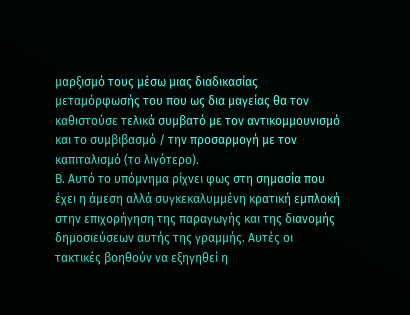μαρξισμό τους μέσω μιας διαδικασίας μεταμόρφωσής του που ως δια μαγείας θα τον καθιστούσε τελικά συμβατό με τον αντικομμουνισμό και το συμβιβασμό / την προσαρμογή με τον καπιταλισμό (το λιγότερο).
Β. Αυτό το υπόμνημα ρίχνει φως στη σημασία που έχει η άμεση αλλά συγκεκαλυμμένη κρατική εμπλοκή στην επιχορήγηση της παραγωγής και της διανομής δημοσιεύσεων αυτής της γραμμής. Αυτές οι τακτικές βοηθούν να εξηγηθεί η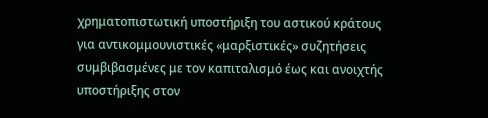χρηματοπιστωτική υποστήριξη του αστικού κράτους για αντικομμουνιστικές «μαρξιστικές» συζητήσεις συμβιβασμένες με τον καπιταλισμό έως και ανοιχτής υποστήριξης στον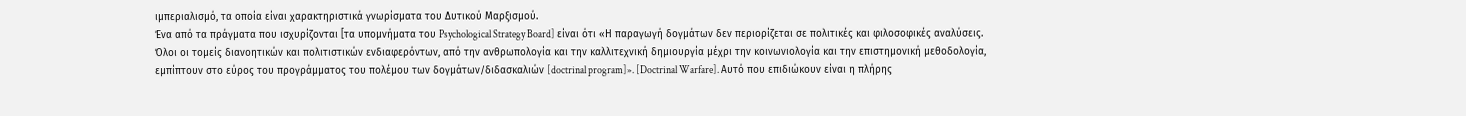ιμπεριαλισμό, τα οποία είναι χαρακτηριστικά γνωρίσματα του Δυτικού Μαρξισμού.
Ένα από τα πράγματα που ισχυρίζονται [τα υπομνήματα του Psychological Strategy Board] είναι ότι «Η παραγωγή δογμάτων δεν περιορίζεται σε πολιτικές και φιλοσοφικές αναλύσεις. Όλοι οι τομείς διανοητικών και πολιτιστικών ενδιαφερόντων, από την ανθρωπολογία και την καλλιτεχνική δημιουργία μέχρι την κοινωνιολογία και την επιστημονική μεθοδολογία, εμπίπτουν στο εύρος του προγράμματος του πολέμου των δογμάτων/διδασκαλιών [doctrinal program]». [Doctrinal Warfare]. Αυτό που επιδιώκουν είναι η πλήρης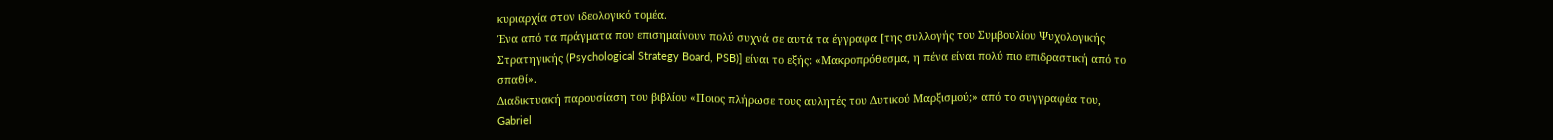κυριαρχία στον ιδεολογικό τομέα.
Ένα από τα πράγματα που επισημαίνουν πολύ συχνά σε αυτά τα έγγραφα [της συλλογής του Συμβουλίου Ψυχολογικής Στρατηγικής (Psychological Strategy Board, PSB)] είναι το εξής: «Μακροπρόθεσμα, η πένα είναι πολύ πιο επιδραστική από το σπαθί».
Διαδικτυακή παρουσίαση του βιβλίου «Ποιος πλήρωσε τους αυλητές του Δυτικού Μαρξισμού;» από το συγγραφέα του, Gabriel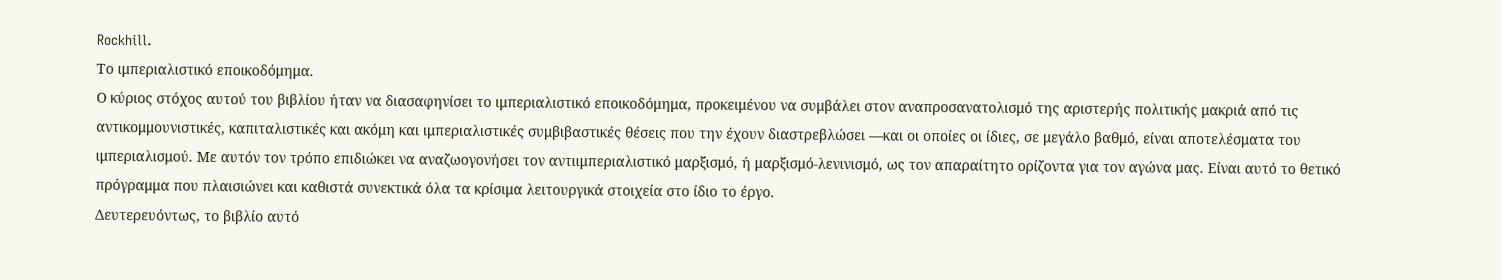Rockhill.
Το ιμπεριαλιστικό εποικοδόμημα.
Ο κύριος στόχος αυτού του βιβλίου ήταν να διασαφηνίσει το ιμπεριαλιστικό εποικοδόμημα, προκειμένου να συμβάλει στον αναπροσανατολισμό της αριστερής πολιτικής μακριά από τις αντικομμουνιστικές, καπιταλιστικές και ακόμη και ιμπεριαλιστικές συμβιβαστικές θέσεις που την έχουν διαστρεβλώσει —και οι οποίες οι ίδιες, σε μεγάλο βαθμό, είναι αποτελέσματα του ιμπεριαλισμού. Με αυτόν τον τρόπο επιδιώκει να αναζωογονήσει τον αντιιμπεριαλιστικό μαρξισμό, ή μαρξισμό-λενινισμό, ως τον απαραίτητο ορίζοντα για τον αγώνα μας. Είναι αυτό το θετικό πρόγραμμα που πλαισιώνει και καθιστά συνεκτικά όλα τα κρίσιμα λειτουργικά στοιχεία στο ίδιο το έργο.
Δευτερευόντως, το βιβλίο αυτό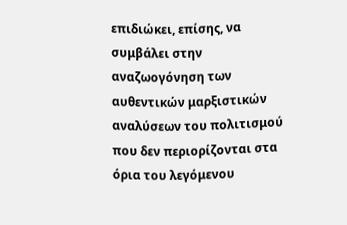επιδιώκει, επίσης, να συμβάλει στην αναζωογόνηση των αυθεντικών μαρξιστικών αναλύσεων του πολιτισμού που δεν περιορίζονται στα όρια του λεγόμενου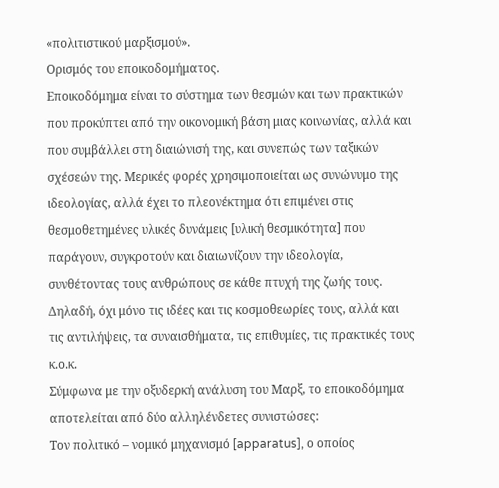«πολιτιστικού μαρξισμού».
Ορισμός του εποικοδομήματος.
Εποικοδόμημα είναι το σύστημα των θεσμών και των πρακτικών που προκύπτει από την οικονομική βάση μιας κοινωνίας, αλλά και που συμβάλλει στη διαιώνισή της, και συνεπώς των ταξικών σχέσεών της. Μερικές φορές χρησιμοποιείται ως συνώνυμο της ιδεολογίας, αλλά έχει το πλεονέκτημα ότι επιμένει στις θεσμοθετημένες υλικές δυνάμεις [υλική θεσμικότητα] που παράγουν, συγκροτούν και διαιωνίζουν την ιδεολογία, συνθέτοντας τους ανθρώπους σε κάθε πτυχή της ζωής τους. Δηλαδή, όχι μόνο τις ιδέες και τις κοσμοθεωρίες τους, αλλά και τις αντιλήψεις, τα συναισθήματα, τις επιθυμίες, τις πρακτικές τους κ.ο.κ.
Σύμφωνα με την οξυδερκή ανάλυση του Μαρξ, το εποικοδόμημα αποτελείται από δύο αλληλένδετες συνιστώσες:
Τον πολιτικό – νομικό μηχανισμό [apparatus], ο οποίος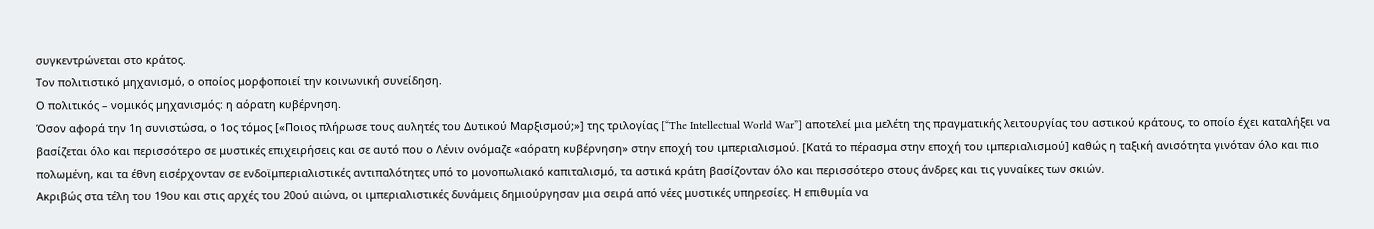συγκεντρώνεται στο κράτος.
Τον πολιτιστικό μηχανισμό, ο οποίος μορφοποιεί την κοινωνική συνείδηση.
Ο πολιτικός – νομικός μηχανισμός: η αόρατη κυβέρνηση.
Όσον αφορά την 1η συνιστώσα, ο 1ος τόμος [«Ποιος πλήρωσε τους αυλητές του Δυτικού Μαρξισμού;»] της τριλογίας [“The Intellectual World War”] αποτελεί μια μελέτη της πραγματικής λειτουργίας του αστικού κράτους, το οποίο έχει καταλήξει να βασίζεται όλο και περισσότερο σε μυστικές επιχειρήσεις και σε αυτό που ο Λένιν ονόμαζε «αόρατη κυβέρνηση» στην εποχή του ιμπεριαλισμού. [Κατά το πέρασμα στην εποχή του ιμπεριαλισμού] καθώς η ταξική ανισότητα γινόταν όλο και πιο πολωμένη, και τα έθνη εισέρχονταν σε ενδοϊμπεριαλιστικές αντιπαλότητες υπό το μονοπωλιακό καπιταλισμό, τα αστικά κράτη βασίζονταν όλο και περισσότερο στους άνδρες και τις γυναίκες των σκιών.
Ακριβώς στα τέλη του 19ου και στις αρχές του 20ού αιώνα, οι ιμπεριαλιστικές δυνάμεις δημιούργησαν μια σειρά από νέες μυστικές υπηρεσίες. Η επιθυμία να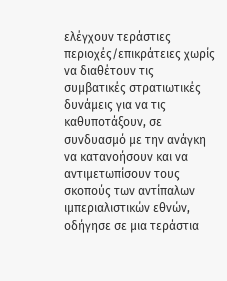ελέγχουν τεράστιες περιοχές/επικράτειες χωρίς να διαθέτουν τις συμβατικές στρατιωτικές δυνάμεις για να τις καθυποτάξουν, σε συνδυασμό με την ανάγκη να κατανοήσουν και να αντιμετωπίσουν τους σκοπούς των αντίπαλων ιμπεριαλιστικών εθνών, οδήγησε σε μια τεράστια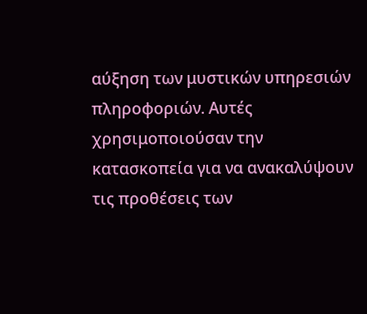αύξηση των μυστικών υπηρεσιών πληροφοριών. Αυτές χρησιμοποιούσαν την κατασκοπεία για να ανακαλύψουν τις προθέσεις των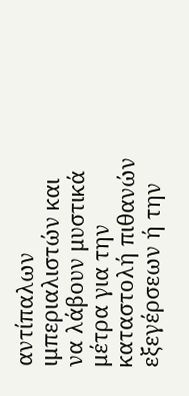αντίπαλων ιμπεριαλιστών και να λάβουν μυστικά μέτρα για την καταστολή πιθανών εξεγέρσεων ή την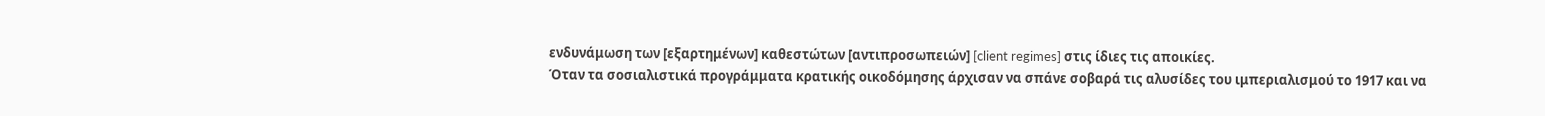ενδυνάμωση των [εξαρτημένων] καθεστώτων [αντιπροσωπειών] [client regimes] στις ίδιες τις αποικίες.
Όταν τα σοσιαλιστικά προγράμματα κρατικής οικοδόμησης άρχισαν να σπάνε σοβαρά τις αλυσίδες του ιμπεριαλισμού το 1917 και να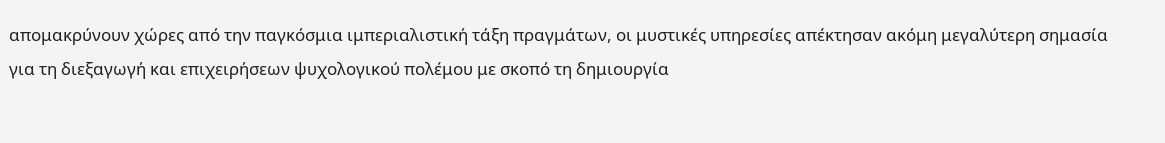απομακρύνουν χώρες από την παγκόσμια ιμπεριαλιστική τάξη πραγμάτων, οι μυστικές υπηρεσίες απέκτησαν ακόμη μεγαλύτερη σημασία για τη διεξαγωγή και επιχειρήσεων ψυχολογικού πολέμου με σκοπό τη δημιουργία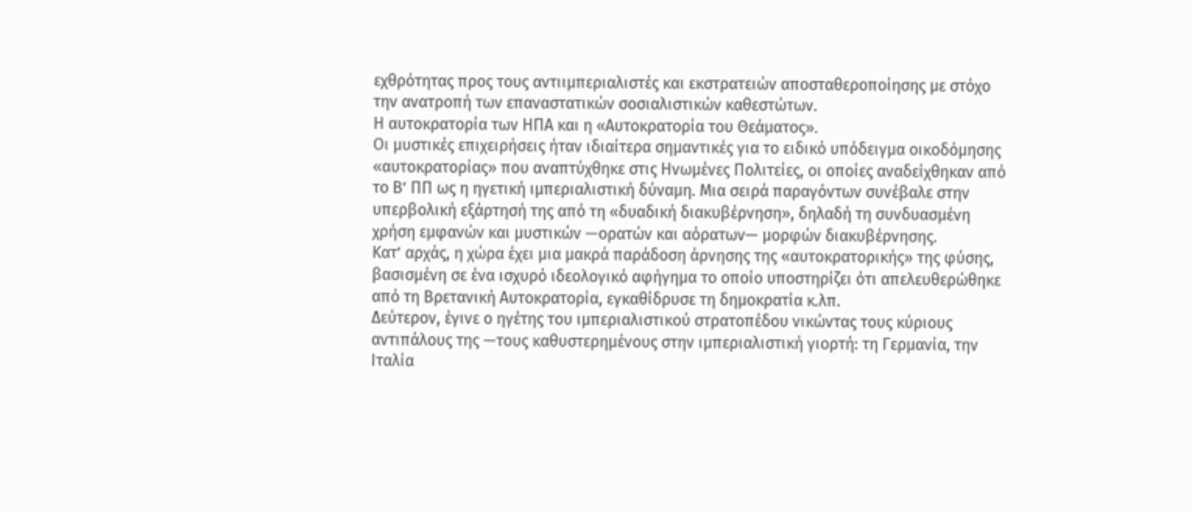εχθρότητας προς τους αντιιμπεριαλιστές και εκστρατειών αποσταθεροποίησης με στόχο την ανατροπή των επαναστατικών σοσιαλιστικών καθεστώτων.
Η αυτοκρατορία των ΗΠΑ και η «Αυτοκρατορία του Θεάματος».
Οι μυστικές επιχειρήσεις ήταν ιδιαίτερα σημαντικές για το ειδικό υπόδειγμα οικοδόμησης «αυτοκρατορίας» που αναπτύχθηκε στις Ηνωμένες Πολιτείες, οι οποίες αναδείχθηκαν από το Β’ ΠΠ ως η ηγετική ιμπεριαλιστική δύναμη. Μια σειρά παραγόντων συνέβαλε στην υπερβολική εξάρτησή της από τη «δυαδική διακυβέρνηση», δηλαδή τη συνδυασμένη χρήση εμφανών και μυστικών —ορατών και αόρατων— μορφών διακυβέρνησης.
Κατ’ αρχάς, η χώρα έχει μια μακρά παράδοση άρνησης της «αυτοκρατορικής» της φύσης, βασισμένη σε ένα ισχυρό ιδεολογικό αφήγημα το οποίο υποστηρίζει ότι απελευθερώθηκε από τη Βρετανική Αυτοκρατορία, εγκαθίδρυσε τη δημοκρατία κ.λπ.
Δεύτερον, έγινε ο ηγέτης του ιμπεριαλιστικού στρατοπέδου νικώντας τους κύριους αντιπάλους της —τους καθυστερημένους στην ιμπεριαλιστική γιορτή: τη Γερμανία, την Ιταλία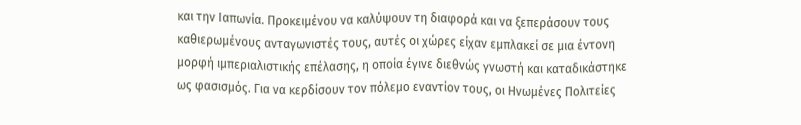και την Ιαπωνία. Προκειμένου να καλύψουν τη διαφορά και να ξεπεράσουν τους καθιερωμένους ανταγωνιστές τους, αυτές οι χώρες είχαν εμπλακεί σε μια έντονη μορφή ιμπεριαλιστικής επέλασης, η οποία έγινε διεθνώς γνωστή και καταδικάστηκε ως φασισμός. Για να κερδίσουν τον πόλεμο εναντίον τους, οι Ηνωμένες Πολιτείες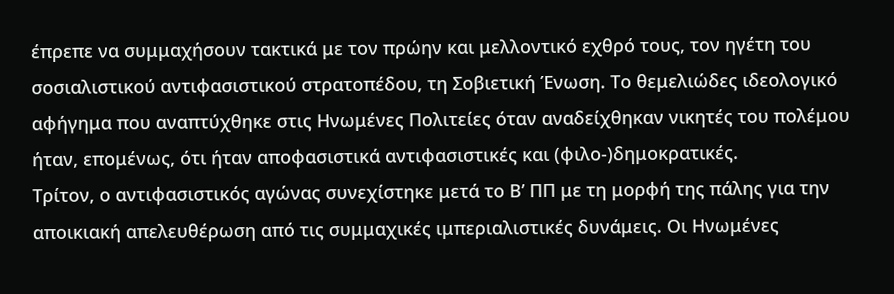έπρεπε να συμμαχήσουν τακτικά με τον πρώην και μελλοντικό εχθρό τους, τον ηγέτη του σοσιαλιστικού αντιφασιστικού στρατοπέδου, τη Σοβιετική Ένωση. Το θεμελιώδες ιδεολογικό αφήγημα που αναπτύχθηκε στις Ηνωμένες Πολιτείες όταν αναδείχθηκαν νικητές του πολέμου ήταν, επομένως, ότι ήταν αποφασιστικά αντιφασιστικές και (φιλο-)δημοκρατικές.
Τρίτον, ο αντιφασιστικός αγώνας συνεχίστηκε μετά το Β’ ΠΠ με τη μορφή της πάλης για την αποικιακή απελευθέρωση από τις συμμαχικές ιμπεριαλιστικές δυνάμεις. Οι Ηνωμένες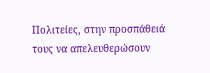Πολιτείες, στην προσπάθειά τους να απελευθερώσουν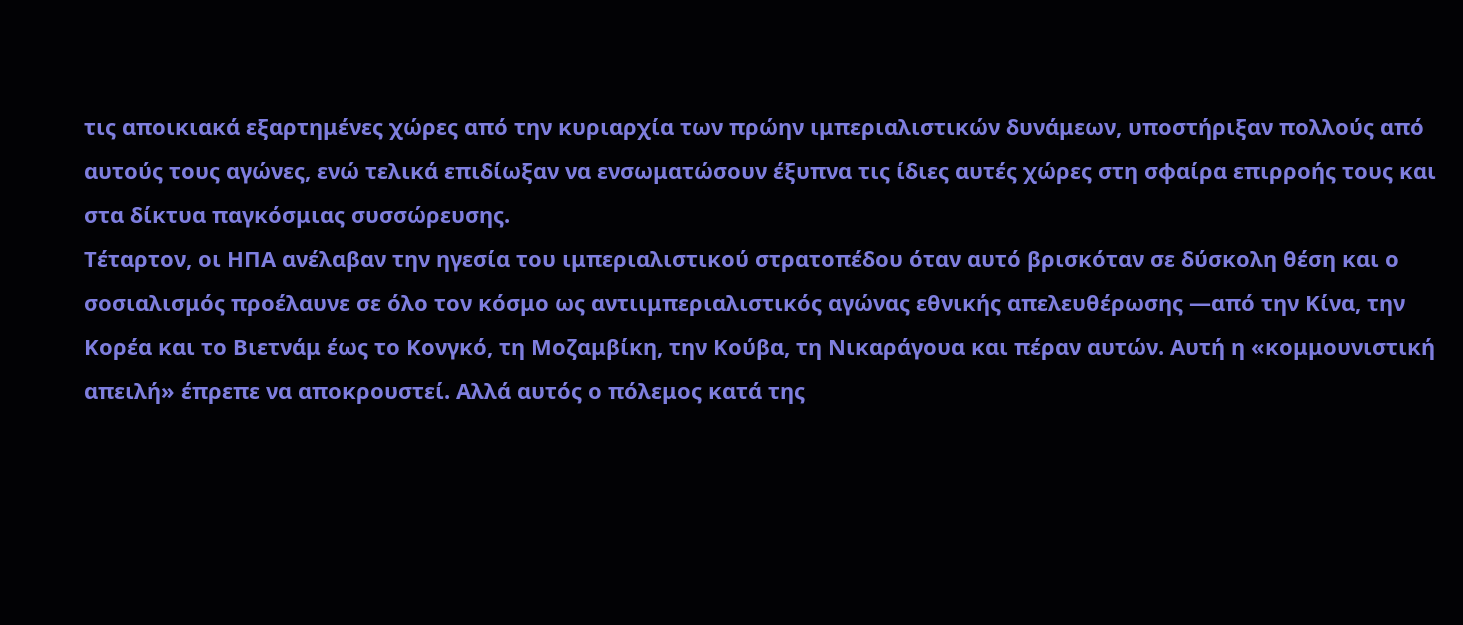τις αποικιακά εξαρτημένες χώρες από την κυριαρχία των πρώην ιμπεριαλιστικών δυνάμεων, υποστήριξαν πολλούς από αυτούς τους αγώνες, ενώ τελικά επιδίωξαν να ενσωματώσουν έξυπνα τις ίδιες αυτές χώρες στη σφαίρα επιρροής τους και στα δίκτυα παγκόσμιας συσσώρευσης.
Τέταρτον, οι ΗΠΑ ανέλαβαν την ηγεσία του ιμπεριαλιστικού στρατοπέδου όταν αυτό βρισκόταν σε δύσκολη θέση και ο σοσιαλισμός προέλαυνε σε όλο τον κόσμο ως αντιιμπεριαλιστικός αγώνας εθνικής απελευθέρωσης —από την Κίνα, την Κορέα και το Βιετνάμ έως το Κονγκό, τη Μοζαμβίκη, την Κούβα, τη Νικαράγουα και πέραν αυτών. Αυτή η «κομμουνιστική απειλή» έπρεπε να αποκρουστεί. Αλλά αυτός ο πόλεμος κατά της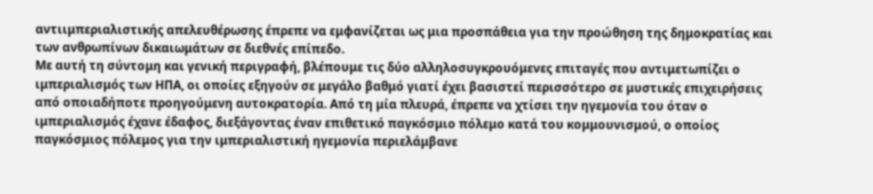αντιιμπεριαλιστικής απελευθέρωσης έπρεπε να εμφανίζεται ως μια προσπάθεια για την προώθηση της δημοκρατίας και των ανθρωπίνων δικαιωμάτων σε διεθνές επίπεδο.
Με αυτή τη σύντομη και γενική περιγραφή, βλέπουμε τις δύο αλληλοσυγκρουόμενες επιταγές που αντιμετωπίζει ο ιμπεριαλισμός των ΗΠΑ, οι οποίες εξηγούν σε μεγάλο βαθμό γιατί έχει βασιστεί περισσότερο σε μυστικές επιχειρήσεις από οποιαδήποτε προηγούμενη αυτοκρατορία. Από τη μία πλευρά, έπρεπε να χτίσει την ηγεμονία του όταν ο ιμπεριαλισμός έχανε έδαφος, διεξάγοντας έναν επιθετικό παγκόσμιο πόλεμο κατά του κομμουνισμού, ο οποίος παγκόσμιος πόλεμος για την ιμπεριαλιστική ηγεμονία περιελάμβανε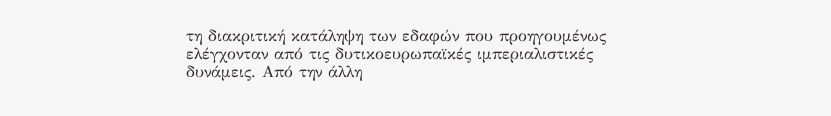τη διακριτική κατάληψη των εδαφών που προηγουμένως ελέγχονταν από τις δυτικοευρωπαϊκές ιμπεριαλιστικές δυνάμεις. Από την άλλη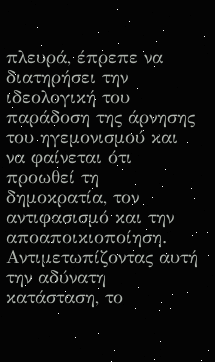πλευρά, έπρεπε να διατηρήσει την ιδεολογική του παράδοση της άρνησης του ηγεμονισμού και να φαίνεται ότι προωθεί τη δημοκρατία, τον αντιφασισμό και την αποαποικιοποίηση.
Αντιμετωπίζοντας αυτή την αδύνατη κατάσταση, το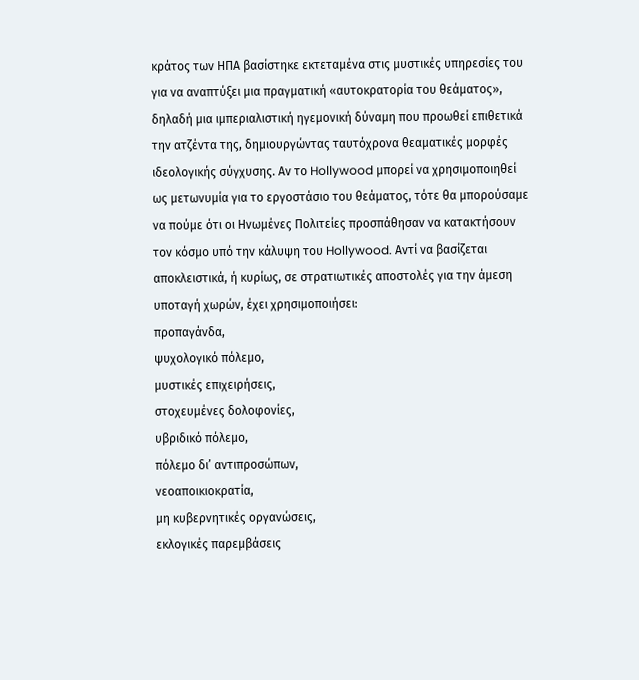κράτος των ΗΠΑ βασίστηκε εκτεταμένα στις μυστικές υπηρεσίες του για να αναπτύξει μια πραγματική «αυτοκρατορία του θεάματος», δηλαδή μια ιμπεριαλιστική ηγεμονική δύναμη που προωθεί επιθετικά την ατζέντα της, δημιουργώντας ταυτόχρονα θεαματικές μορφές ιδεολογικής σύγχυσης. Αν το Hollywood μπορεί να χρησιμοποιηθεί ως μετωνυμία για το εργοστάσιο του θεάματος, τότε θα μπορούσαμε να πούμε ότι οι Ηνωμένες Πολιτείες προσπάθησαν να κατακτήσουν τον κόσμο υπό την κάλυψη του Hollywood. Αντί να βασίζεται αποκλειστικά, ή κυρίως, σε στρατιωτικές αποστολές για την άμεση υποταγή χωρών, έχει χρησιμοποιήσει:
προπαγάνδα,
ψυχολογικό πόλεμο,
μυστικές επιχειρήσεις,
στοχευμένες δολοφονίες,
υβριδικό πόλεμο,
πόλεμο δι’ αντιπροσώπων,
νεοαποικιοκρατία,
μη κυβερνητικές οργανώσεις,
εκλογικές παρεμβάσεις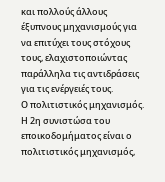και πολλούς άλλους έξυπνους μηχανισμούς για να επιτύχει τους στόχους τους, ελαχιστοποιώντας παράλληλα τις αντιδράσεις για τις ενέργειές τους.
Ο πολιτιστικός μηχανισμός.
Η 2η συνιστώσα του εποικοδομήματος είναι ο πολιτιστικός μηχανισμός,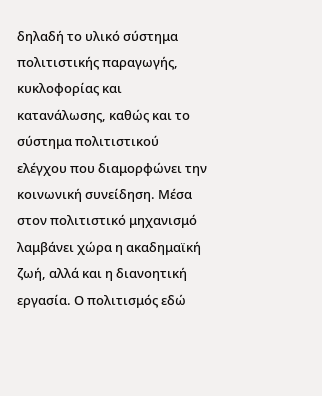δηλαδή το υλικό σύστημα πολιτιστικής παραγωγής, κυκλοφορίας και κατανάλωσης, καθώς και το σύστημα πολιτιστικού ελέγχου που διαμορφώνει την κοινωνική συνείδηση. Μέσα στον πολιτιστικό μηχανισμό λαμβάνει χώρα η ακαδημαϊκή ζωή, αλλά και η διανοητική εργασία. Ο πολιτισμός εδώ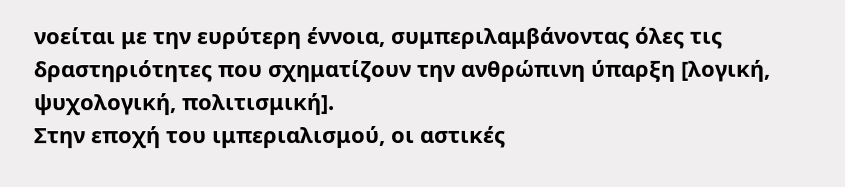νοείται με την ευρύτερη έννοια, συμπεριλαμβάνοντας όλες τις δραστηριότητες που σχηματίζουν την ανθρώπινη ύπαρξη [λογική, ψυχολογική, πολιτισμική].
Στην εποχή του ιμπεριαλισμού, οι αστικές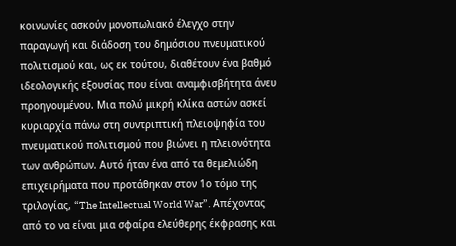κοινωνίες ασκούν μονοπωλιακό έλεγχο στην παραγωγή και διάδοση του δημόσιου πνευματικού πολιτισμού και, ως εκ τούτου, διαθέτουν ένα βαθμό ιδεολογικής εξουσίας που είναι αναμφισβήτητα άνευ προηγουμένου. Μια πολύ μικρή κλίκα αστών ασκεί κυριαρχία πάνω στη συντριπτική πλειοψηφία του πνευματικού πολιτισμού που βιώνει η πλειονότητα των ανθρώπων. Αυτό ήταν ένα από τα θεμελιώδη επιχειρήματα που προτάθηκαν στον 1ο τόμο της τριλογίας, “The Intellectual World War”. Απέχοντας από το να είναι μια σφαίρα ελεύθερης έκφρασης και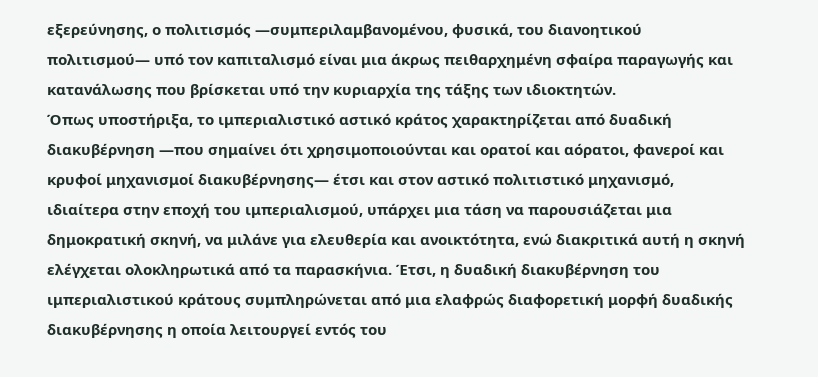εξερεύνησης, ο πολιτισμός —συμπεριλαμβανομένου, φυσικά, του διανοητικού πολιτισμού— υπό τον καπιταλισμό είναι μια άκρως πειθαρχημένη σφαίρα παραγωγής και κατανάλωσης που βρίσκεται υπό την κυριαρχία της τάξης των ιδιοκτητών.
Όπως υποστήριξα, το ιμπεριαλιστικό αστικό κράτος χαρακτηρίζεται από δυαδική διακυβέρνηση —που σημαίνει ότι χρησιμοποιούνται και ορατοί και αόρατοι, φανεροί και κρυφοί μηχανισμοί διακυβέρνησης— έτσι και στον αστικό πολιτιστικό μηχανισμό, ιδιαίτερα στην εποχή του ιμπεριαλισμού, υπάρχει μια τάση να παρουσιάζεται μια δημοκρατική σκηνή, να μιλάνε για ελευθερία και ανοικτότητα, ενώ διακριτικά αυτή η σκηνή ελέγχεται ολοκληρωτικά από τα παρασκήνια. Έτσι, η δυαδική διακυβέρνηση του ιμπεριαλιστικού κράτους συμπληρώνεται από μια ελαφρώς διαφορετική μορφή δυαδικής διακυβέρνησης η οποία λειτουργεί εντός του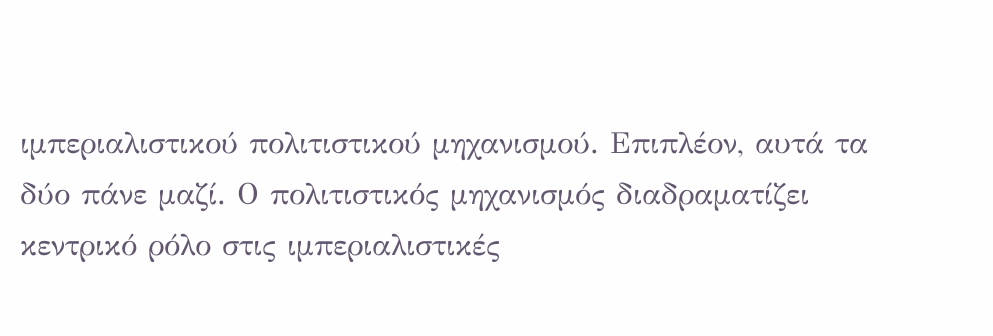ιμπεριαλιστικού πολιτιστικού μηχανισμού. Επιπλέον, αυτά τα δύο πάνε μαζί. Ο πολιτιστικός μηχανισμός διαδραματίζει κεντρικό ρόλο στις ιμπεριαλιστικές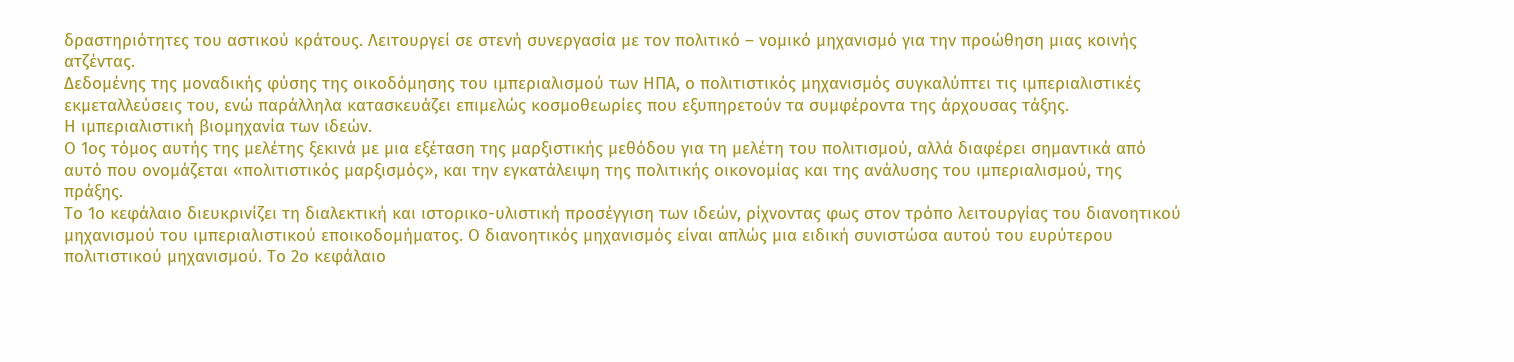δραστηριότητες του αστικού κράτους. Λειτουργεί σε στενή συνεργασία με τον πολιτικό – νομικό μηχανισμό για την προώθηση μιας κοινής ατζέντας.
Δεδομένης της μοναδικής φύσης της οικοδόμησης του ιμπεριαλισμού των ΗΠΑ, ο πολιτιστικός μηχανισμός συγκαλύπτει τις ιμπεριαλιστικές εκμεταλλεύσεις του, ενώ παράλληλα κατασκευάζει επιμελώς κοσμοθεωρίες που εξυπηρετούν τα συμφέροντα της άρχουσας τάξης.
Η ιμπεριαλιστική βιομηχανία των ιδεών.
Ο 1ος τόμος αυτής της μελέτης ξεκινά με μια εξέταση της μαρξιστικής μεθόδου για τη μελέτη του πολιτισμού, αλλά διαφέρει σημαντικά από αυτό που ονομάζεται «πολιτιστικός μαρξισμός», και την εγκατάλειψη της πολιτικής οικονομίας και της ανάλυσης του ιμπεριαλισμού, της πράξης.
Το 1ο κεφάλαιο διευκρινίζει τη διαλεκτική και ιστορικο-υλιστική προσέγγιση των ιδεών, ρίχνοντας φως στον τρόπο λειτουργίας του διανοητικού μηχανισμού του ιμπεριαλιστικού εποικοδομήματος. Ο διανοητικός μηχανισμός είναι απλώς μια ειδική συνιστώσα αυτού του ευρύτερου πολιτιστικού μηχανισμού. Το 2ο κεφάλαιο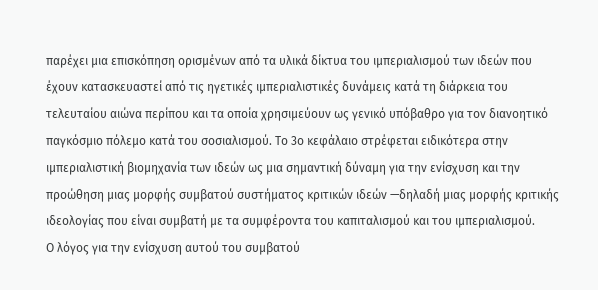παρέχει μια επισκόπηση ορισμένων από τα υλικά δίκτυα του ιμπεριαλισμού των ιδεών που έχουν κατασκευαστεί από τις ηγετικές ιμπεριαλιστικές δυνάμεις κατά τη διάρκεια του τελευταίου αιώνα περίπου και τα οποία χρησιμεύουν ως γενικό υπόβαθρο για τον διανοητικό παγκόσμιο πόλεμο κατά του σοσιαλισμού. Το 3ο κεφάλαιο στρέφεται ειδικότερα στην ιμπεριαλιστική βιομηχανία των ιδεών ως μια σημαντική δύναμη για την ενίσχυση και την προώθηση μιας μορφής συμβατού συστήματος κριτικών ιδεών —δηλαδή μιας μορφής κριτικής ιδεολογίας που είναι συμβατή με τα συμφέροντα του καπιταλισμού και του ιμπεριαλισμού.
Ο λόγος για την ενίσχυση αυτού του συμβατού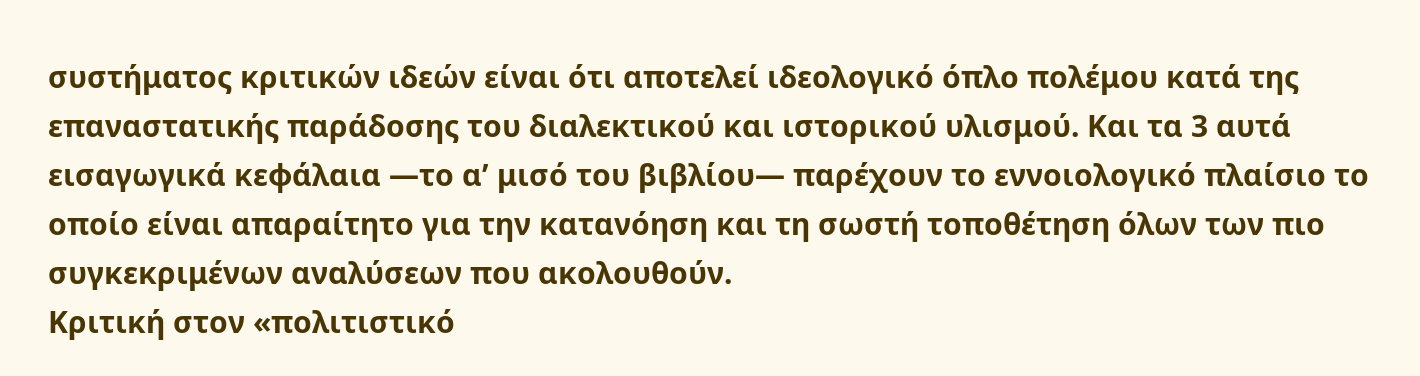συστήματος κριτικών ιδεών είναι ότι αποτελεί ιδεολογικό όπλο πολέμου κατά της επαναστατικής παράδοσης του διαλεκτικού και ιστορικού υλισμού. Και τα 3 αυτά εισαγωγικά κεφάλαια —το α’ μισό του βιβλίου— παρέχουν το εννοιολογικό πλαίσιο το οποίο είναι απαραίτητο για την κατανόηση και τη σωστή τοποθέτηση όλων των πιο συγκεκριμένων αναλύσεων που ακολουθούν.
Κριτική στον «πολιτιστικό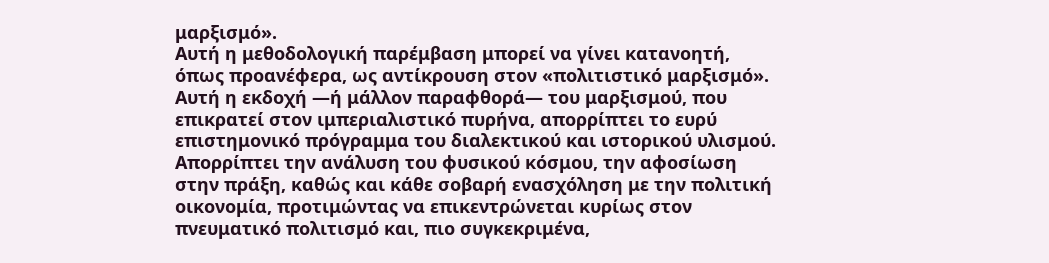μαρξισμό».
Αυτή η μεθοδολογική παρέμβαση μπορεί να γίνει κατανοητή, όπως προανέφερα, ως αντίκρουση στον «πολιτιστικό μαρξισμό». Αυτή η εκδοχή —ή μάλλον παραφθορά— του μαρξισμού, που επικρατεί στον ιμπεριαλιστικό πυρήνα, απορρίπτει το ευρύ επιστημονικό πρόγραμμα του διαλεκτικού και ιστορικού υλισμού. Απορρίπτει την ανάλυση του φυσικού κόσμου, την αφοσίωση στην πράξη, καθώς και κάθε σοβαρή ενασχόληση με την πολιτική οικονομία, προτιμώντας να επικεντρώνεται κυρίως στον πνευματικό πολιτισμό και, πιο συγκεκριμένα,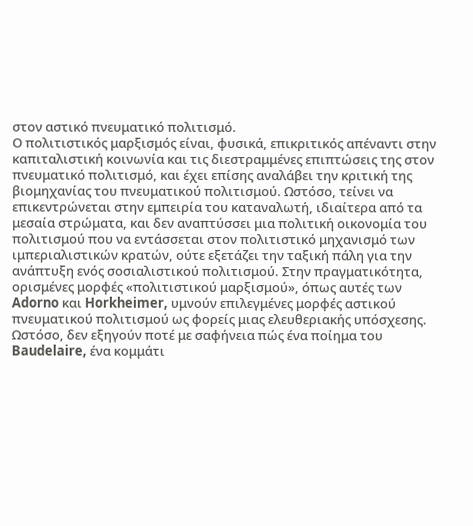στον αστικό πνευματικό πολιτισμό.
Ο πολιτιστικός μαρξισμός είναι, φυσικά, επικριτικός απέναντι στην καπιταλιστική κοινωνία και τις διεστραμμένες επιπτώσεις της στον πνευματικό πολιτισμό, και έχει επίσης αναλάβει την κριτική της βιομηχανίας του πνευματικού πολιτισμού. Ωστόσο, τείνει να επικεντρώνεται στην εμπειρία του καταναλωτή, ιδιαίτερα από τα μεσαία στρώματα, και δεν αναπτύσσει μια πολιτική οικονομία του πολιτισμού που να εντάσσεται στον πολιτιστικό μηχανισμό των ιμπεριαλιστικών κρατών, ούτε εξετάζει την ταξική πάλη για την ανάπτυξη ενός σοσιαλιστικού πολιτισμού. Στην πραγματικότητα, ορισμένες μορφές «πολιτιστικού μαρξισμού», όπως αυτές των Adorno και Horkheimer, υμνούν επιλεγμένες μορφές αστικού πνευματικού πολιτισμού ως φορείς μιας ελευθεριακής υπόσχεσης. Ωστόσο, δεν εξηγούν ποτέ με σαφήνεια πώς ένα ποίημα του Baudelaire, ένα κομμάτι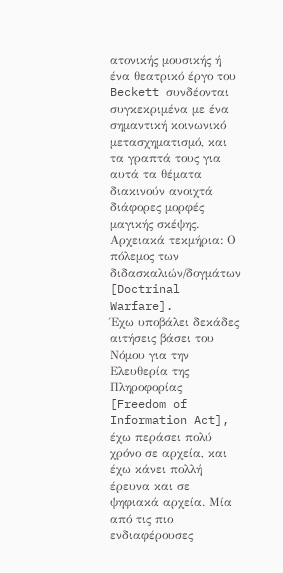ατονικής μουσικής ή ένα θεατρικό έργο του Beckett συνδέονται συγκεκριμένα με ένα σημαντική κοινωνικό μετασχηματισμό, και τα γραπτά τους για αυτά τα θέματα διακινούν ανοιχτά διάφορες μορφές μαγικής σκέψης.
Αρχειακά τεκμήρια: Ο πόλεμος των διδασκαλιών/δογμάτων [Doctrinal Warfare].
Έχω υποβάλει δεκάδες αιτήσεις βάσει του Νόμου για την Ελευθερία της Πληροφορίας [Freedom of Information Act], έχω περάσει πολύ χρόνο σε αρχεία, και έχω κάνει πολλή έρευνα και σε ψηφιακά αρχεία. Μία από τις πιο ενδιαφέρουσες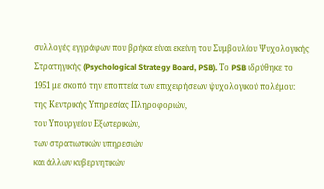συλλογές εγγράφων που βρήκα είναι εκείνη του Συμβουλίου Ψυχολογικής Στρατηγικής (Psychological Strategy Board, PSB). Το PSB ιδρύθηκε το 1951 με σκοπό την εποπτεία των επιχειρήσεων ψυχολογικού πολέμου:
της Κεντρικής Υπηρεσίας Πληροφοριών,
του Υπουργείου Εξωτερικών,
των στρατιωτικών υπηρεσιών
και άλλων κυβερνητικών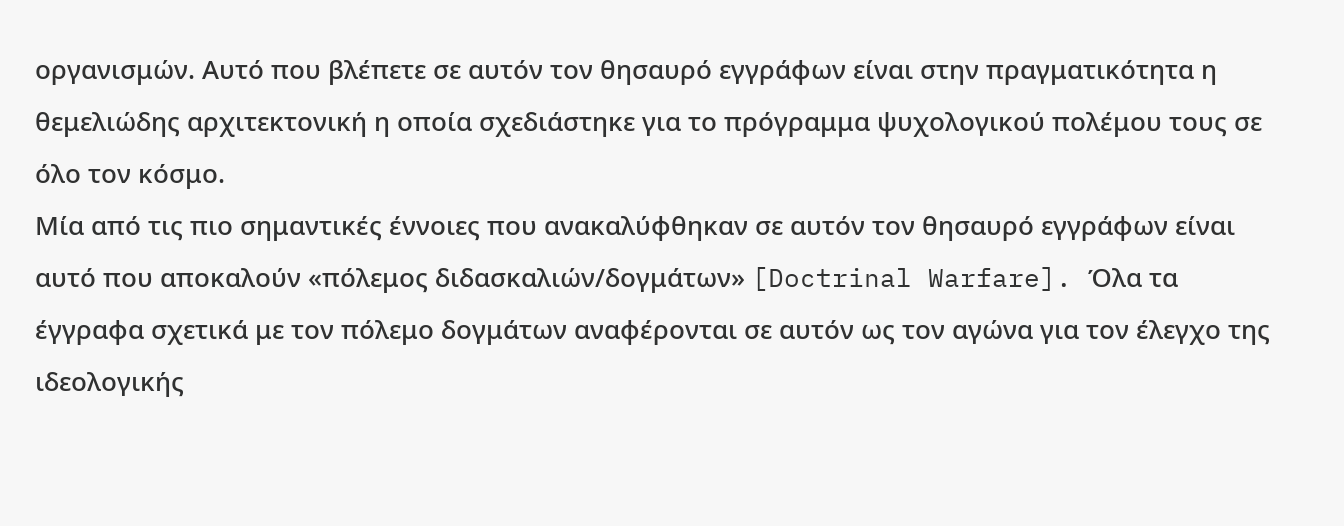οργανισμών. Αυτό που βλέπετε σε αυτόν τον θησαυρό εγγράφων είναι στην πραγματικότητα η θεμελιώδης αρχιτεκτονική η οποία σχεδιάστηκε για το πρόγραμμα ψυχολογικού πολέμου τους σε όλο τον κόσμο.
Μία από τις πιο σημαντικές έννοιες που ανακαλύφθηκαν σε αυτόν τον θησαυρό εγγράφων είναι αυτό που αποκαλούν «πόλεμος διδασκαλιών/δογμάτων» [Doctrinal Warfare]. Όλα τα έγγραφα σχετικά με τον πόλεμο δογμάτων αναφέρονται σε αυτόν ως τον αγώνα για τον έλεγχο της ιδεολογικής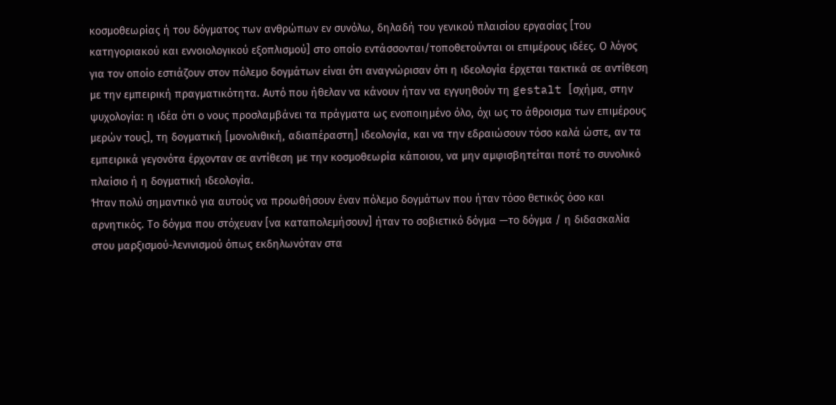κοσμοθεωρίας ή του δόγματος των ανθρώπων εν συνόλω, δηλαδή του γενικού πλαισίου εργασίας [του κατηγοριακού και εννοιολογικού εξοπλισμού] στο οποίο εντάσσονται/τοποθετούνται οι επιμέρους ιδέες. Ο λόγος για τον οποίο εστιάζουν στον πόλεμο δογμάτων είναι ότι αναγνώρισαν ότι η ιδεολογία έρχεται τακτικά σε αντίθεση με την εμπειρική πραγματικότητα. Αυτό που ήθελαν να κάνουν ήταν να εγγυηθούν τη gestalt [σχήμα, στην ψυχολογία: η ιδέα ότι ο νους προσλαμβάνει τα πράγματα ως ενοποιημένο όλο, όχι ως το άθροισμα των επιμέρους μερών τους], τη δογματική [μονολιθική, αδιαπέραστη] ιδεολογία, και να την εδραιώσουν τόσο καλά ώστε, αν τα εμπειρικά γεγονότα έρχονταν σε αντίθεση με την κοσμοθεωρία κάποιου, να μην αμφισβητείται ποτέ το συνολικό πλαίσιο ή η δογματική ιδεολογία.
Ήταν πολύ σημαντικό για αυτούς να προωθήσουν έναν πόλεμο δογμάτων που ήταν τόσο θετικός όσο και αρνητικός. Το δόγμα που στόχευαν [να καταπολεμήσουν] ήταν το σοβιετικό δόγμα —το δόγμα / η διδασκαλία στου μαρξισμού-λενινισμού όπως εκδηλωνόταν στα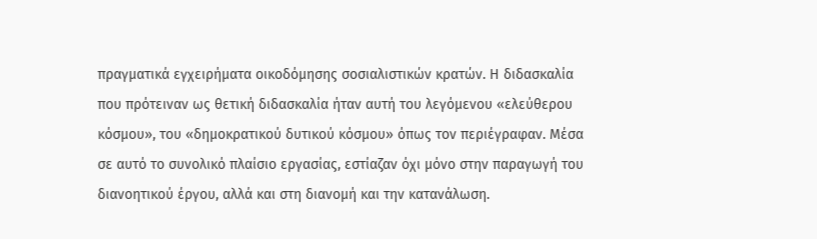πραγματικά εγχειρήματα οικοδόμησης σοσιαλιστικών κρατών. Η διδασκαλία που πρότειναν ως θετική διδασκαλία ήταν αυτή του λεγόμενου «ελεύθερου κόσμου», του «δημοκρατικού δυτικού κόσμου» όπως τον περιέγραφαν. Μέσα σε αυτό το συνολικό πλαίσιο εργασίας, εστίαζαν όχι μόνο στην παραγωγή του διανοητικού έργου, αλλά και στη διανομή και την κατανάλωση.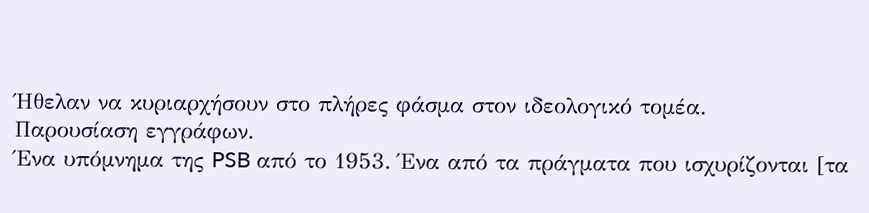Ήθελαν να κυριαρχήσουν στο πλήρες φάσμα στον ιδεολογικό τομέα.
Παρουσίαση εγγράφων.
Ένα υπόμνημα της PSB από το 1953. Ένα από τα πράγματα που ισχυρίζονται [τα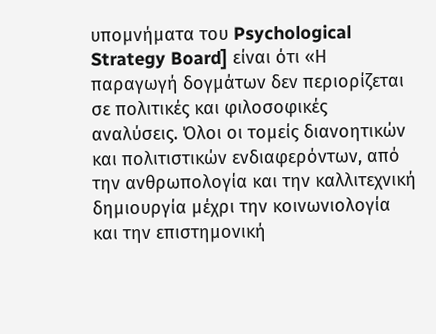υπομνήματα του Psychological Strategy Board] είναι ότι «Η παραγωγή δογμάτων δεν περιορίζεται σε πολιτικές και φιλοσοφικές αναλύσεις. Όλοι οι τομείς διανοητικών και πολιτιστικών ενδιαφερόντων, από την ανθρωπολογία και την καλλιτεχνική δημιουργία μέχρι την κοινωνιολογία και την επιστημονική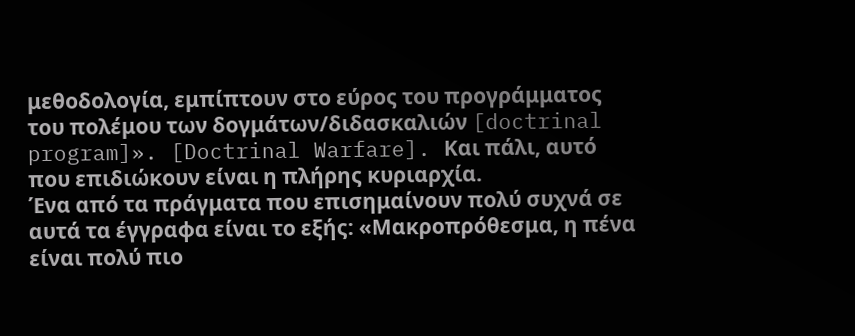μεθοδολογία, εμπίπτουν στο εύρος του προγράμματος του πολέμου των δογμάτων/διδασκαλιών [doctrinal program]». [Doctrinal Warfare]. Και πάλι, αυτό που επιδιώκουν είναι η πλήρης κυριαρχία.
Ένα από τα πράγματα που επισημαίνουν πολύ συχνά σε αυτά τα έγγραφα είναι το εξής: «Μακροπρόθεσμα, η πένα είναι πολύ πιο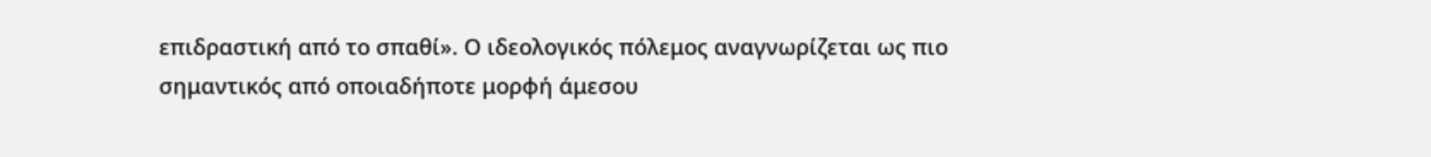επιδραστική από το σπαθί». Ο ιδεολογικός πόλεμος αναγνωρίζεται ως πιο σημαντικός από οποιαδήποτε μορφή άμεσου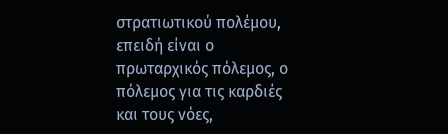στρατιωτικού πολέμου, επειδή είναι ο πρωταρχικός πόλεμος, ο πόλεμος για τις καρδιές και τους νόες,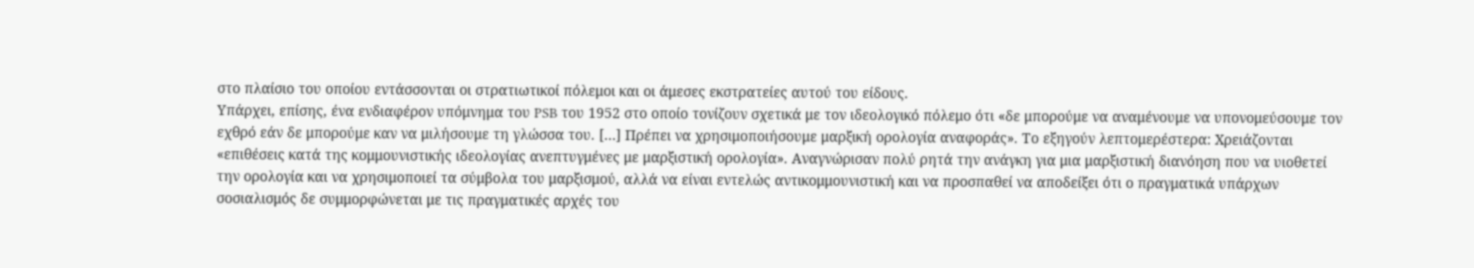στο πλαίσιο του οποίου εντάσσονται οι στρατιωτικοί πόλεμοι και οι άμεσες εκστρατείες αυτού του είδους.
Υπάρχει, επίσης, ένα ενδιαφέρον υπόμνημα του PSB του 1952 στο οποίο τονίζουν σχετικά με τον ιδεολογικό πόλεμο ότι «δε μπορούμε να αναμένουμε να υπονομεύσουμε τον εχθρό εάν δε μπορούμε καν να μιλήσουμε τη γλώσσα του. […] Πρέπει να χρησιμοποιήσουμε μαρξική ορολογία αναφοράς». Το εξηγούν λεπτομερέστερα: Χρειάζονται «επιθέσεις κατά της κομμουνιστικής ιδεολογίας ανεπτυγμένες με μαρξιστική ορολογία». Αναγνώρισαν πολύ ρητά την ανάγκη για μια μαρξιστική διανόηση που να υιοθετεί την ορολογία και να χρησιμοποιεί τα σύμβολα του μαρξισμού, αλλά να είναι εντελώς αντικομμουνιστική και να προσπαθεί να αποδείξει ότι ο πραγματικά υπάρχων σοσιαλισμός δε συμμορφώνεται με τις πραγματικές αρχές του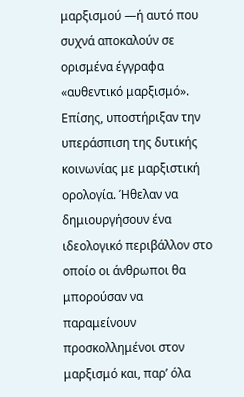μαρξισμού —ή αυτό που συχνά αποκαλούν σε ορισμένα έγγραφα «αυθεντικό μαρξισμό». Επίσης, υποστήριξαν την υπεράσπιση της δυτικής κοινωνίας με μαρξιστική ορολογία. Ήθελαν να δημιουργήσουν ένα ιδεολογικό περιβάλλον στο οποίο οι άνθρωποι θα μπορούσαν να παραμείνουν προσκολλημένοι στον μαρξισμό και, παρ’ όλα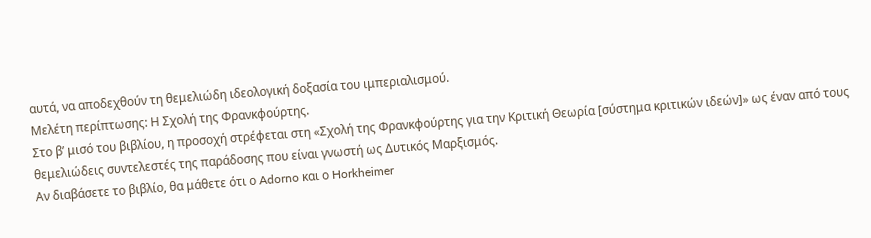αυτά, να αποδεχθούν τη θεμελιώδη ιδεολογική δοξασία του ιμπεριαλισμού.
Μελέτη περίπτωσης: Η Σχολή της Φρανκφούρτης.
Στο β’ μισό του βιβλίου, η προσοχή στρέφεται στη «Σχολή της Φρανκφούρτης για την Κριτική Θεωρία [σύστημα κριτικών ιδεών]» ως έναν από τους θεμελιώδεις συντελεστές της παράδοσης που είναι γνωστή ως Δυτικός Μαρξισμός.
Αν διαβάσετε το βιβλίο, θα μάθετε ότι ο Adorno και ο Horkheimer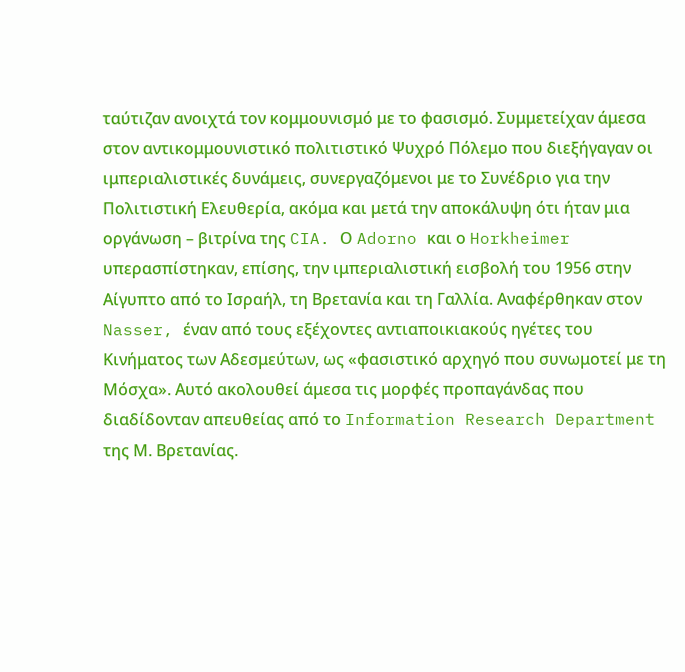ταύτιζαν ανοιχτά τον κομμουνισμό με το φασισμό. Συμμετείχαν άμεσα στον αντικομμουνιστικό πολιτιστικό Ψυχρό Πόλεμο που διεξήγαγαν οι ιμπεριαλιστικές δυνάμεις, συνεργαζόμενοι με το Συνέδριο για την Πολιτιστική Ελευθερία, ακόμα και μετά την αποκάλυψη ότι ήταν μια οργάνωση – βιτρίνα της CIA. Ο Adorno και ο Horkheimer υπερασπίστηκαν, επίσης, την ιμπεριαλιστική εισβολή του 1956 στην Αίγυπτο από το Ισραήλ, τη Βρετανία και τη Γαλλία. Αναφέρθηκαν στον Nasser, έναν από τους εξέχοντες αντιαποικιακούς ηγέτες του Κινήματος των Αδεσμεύτων, ως «φασιστικό αρχηγό που συνωμοτεί με τη Μόσχα». Αυτό ακολουθεί άμεσα τις μορφές προπαγάνδας που διαδίδονταν απευθείας από το Information Research Department της Μ. Βρετανίας.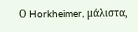Ο Horkheimer, μάλιστα,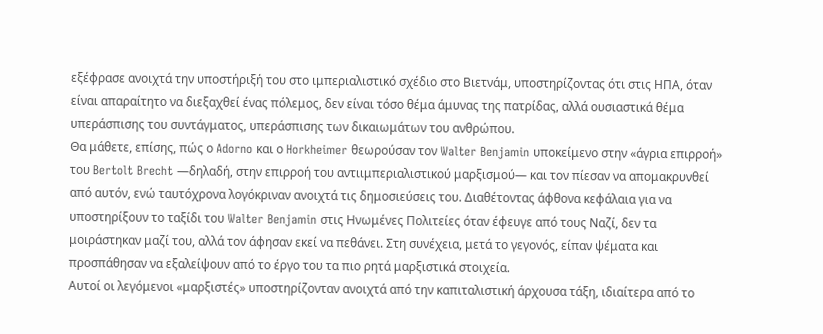εξέφρασε ανοιχτά την υποστήριξή του στο ιμπεριαλιστικό σχέδιο στο Βιετνάμ, υποστηρίζοντας ότι στις ΗΠΑ, όταν είναι απαραίτητο να διεξαχθεί ένας πόλεμος, δεν είναι τόσο θέμα άμυνας της πατρίδας, αλλά ουσιαστικά θέμα υπεράσπισης του συντάγματος, υπεράσπισης των δικαιωμάτων του ανθρώπου.
Θα μάθετε, επίσης, πώς ο Adorno και ο Horkheimer θεωρούσαν τον Walter Benjamin υποκείμενο στην «άγρια επιρροή» του Bertolt Brecht —δηλαδή, στην επιρροή του αντιιμπεριαλιστικού μαρξισμού— και τον πίεσαν να απομακρυνθεί από αυτόν, ενώ ταυτόχρονα λογόκριναν ανοιχτά τις δημοσιεύσεις του. Διαθέτοντας άφθονα κεφάλαια για να υποστηρίξουν το ταξίδι του Walter Benjamin στις Ηνωμένες Πολιτείες όταν έφευγε από τους Ναζί, δεν τα μοιράστηκαν μαζί του, αλλά τον άφησαν εκεί να πεθάνει. Στη συνέχεια, μετά το γεγονός, είπαν ψέματα και προσπάθησαν να εξαλείψουν από το έργο του τα πιο ρητά μαρξιστικά στοιχεία.
Αυτοί οι λεγόμενοι «μαρξιστές» υποστηρίζονταν ανοιχτά από την καπιταλιστική άρχουσα τάξη, ιδιαίτερα από το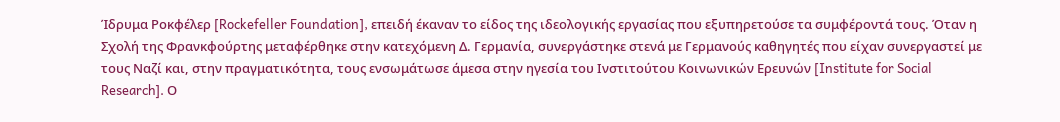Ίδρυμα Ροκφέλερ [Rockefeller Foundation], επειδή έκαναν το είδος της ιδεολογικής εργασίας που εξυπηρετούσε τα συμφέροντά τους. Όταν η Σχολή της Φρανκφούρτης μεταφέρθηκε στην κατεχόμενη Δ. Γερμανία, συνεργάστηκε στενά με Γερμανούς καθηγητές που είχαν συνεργαστεί με τους Ναζί και, στην πραγματικότητα, τους ενσωμάτωσε άμεσα στην ηγεσία του Ινστιτούτου Κοινωνικών Ερευνών [Institute for Social Research]. Ο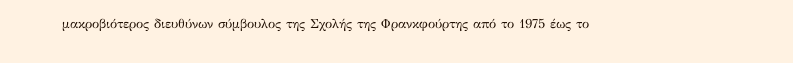μακροβιότερος διευθύνων σύμβουλος της Σχολής της Φρανκφούρτης από το 1975 έως το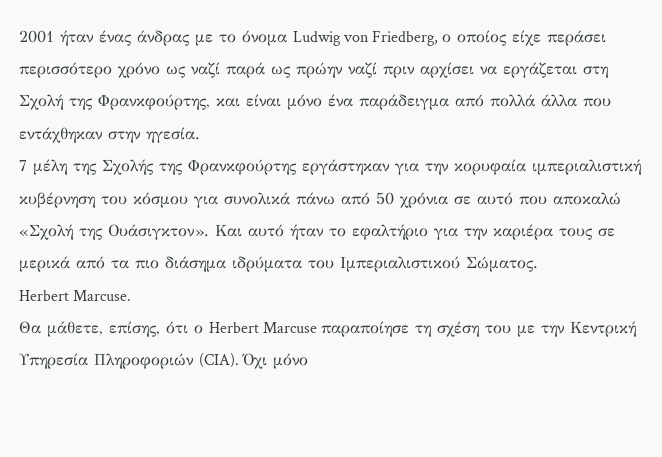2001 ήταν ένας άνδρας με το όνομα Ludwig von Friedberg, ο οποίος είχε περάσει περισσότερο χρόνο ως ναζί παρά ως πρώην ναζί πριν αρχίσει να εργάζεται στη Σχολή της Φρανκφούρτης, και είναι μόνο ένα παράδειγμα από πολλά άλλα που εντάχθηκαν στην ηγεσία.
7 μέλη της Σχολής της Φρανκφούρτης εργάστηκαν για την κορυφαία ιμπεριαλιστική κυβέρνηση του κόσμου για συνολικά πάνω από 50 χρόνια σε αυτό που αποκαλώ «Σχολή της Ουάσιγκτον». Και αυτό ήταν το εφαλτήριο για την καριέρα τους σε μερικά από τα πιο διάσημα ιδρύματα του Ιμπεριαλιστικού Σώματος.
Herbert Marcuse.
Θα μάθετε, επίσης, ότι ο Herbert Marcuse παραποίησε τη σχέση του με την Κεντρική Υπηρεσία Πληροφοριών (CIA). Όχι μόνο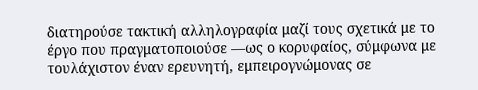διατηρούσε τακτική αλληλογραφία μαζί τους σχετικά με το έργο που πραγματοποιούσε —ως ο κορυφαίος, σύμφωνα με τουλάχιστον έναν ερευνητή, εμπειρογνώμονας σε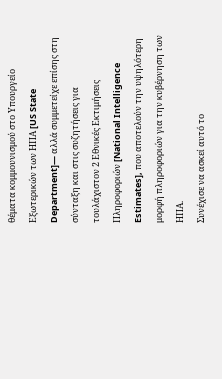θέματα κομμουνισμού στο Υπουργείο Εξωτερικών των ΗΠΑ [US State Department]— αλλά συμμετείχε επίσης στη σύνταξη και στις συζητήσεις για τουλάχιστον 2 Εθνικές Εκτιμήσεις Πληροφοριών [National Intelligence Estimates], που αποτελούν την υψηλότερη μορφή πληροφοριών για την κυβέρνηση των ΗΠΑ.
Συνέχισε να ασκεί αυτό το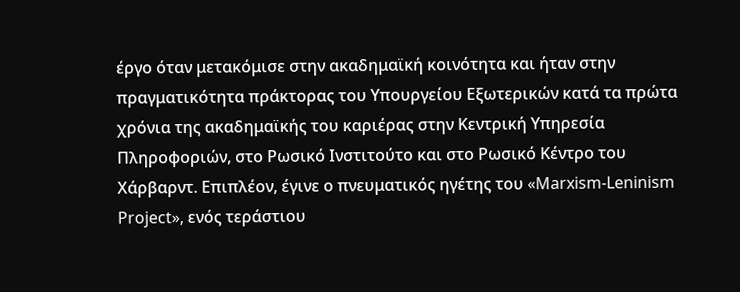έργο όταν μετακόμισε στην ακαδημαϊκή κοινότητα και ήταν στην πραγματικότητα πράκτορας του Υπουργείου Εξωτερικών κατά τα πρώτα χρόνια της ακαδημαϊκής του καριέρας στην Κεντρική Υπηρεσία Πληροφοριών, στο Ρωσικό Ινστιτούτο και στο Ρωσικό Κέντρο του Χάρβαρντ. Επιπλέον, έγινε ο πνευματικός ηγέτης του «Marxism-Leninism Project», ενός τεράστιου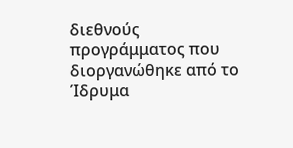διεθνούς προγράμματος που διοργανώθηκε από το Ίδρυμα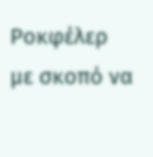Ροκφέλερ με σκοπό να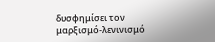δυσφημίσει τον μαρξισμό-λενινισμό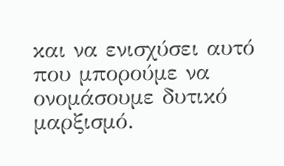και να ενισχύσει αυτό που μπορούμε να ονομάσουμε δυτικό μαρξισμό.